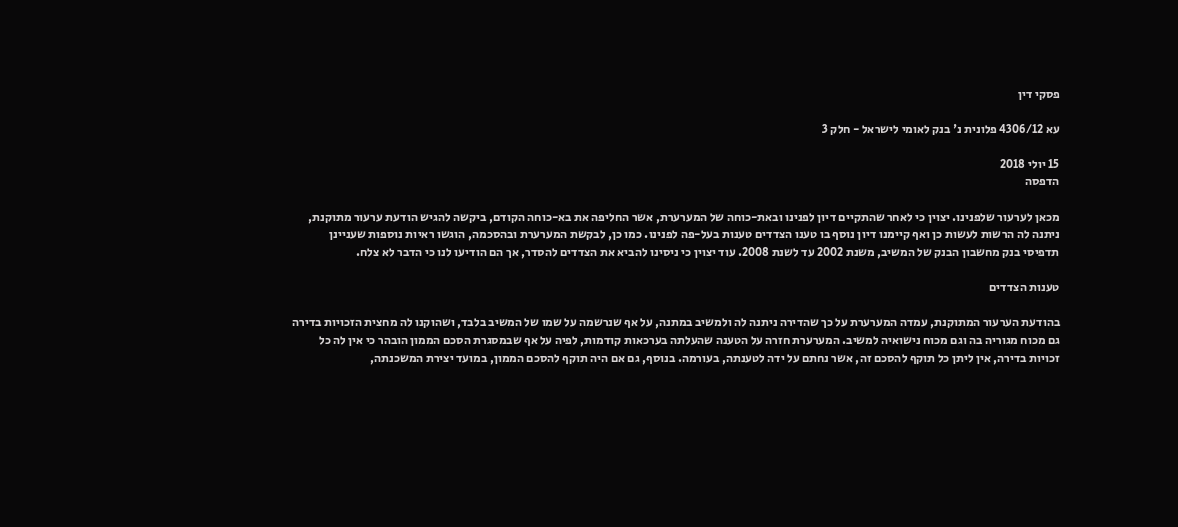פסקי דין

עא 4306/12 פלונית נ' בנק לאומי לישראל - חלק 3

15 יולי 2018
הדפסה

מכאן לערעור שלפנינו. יצוין כי לאחר שהתקיים דיון לפנינו ובאת-כוחה של המערערת, אשר החליפה את בא-כוחה הקודם, ביקשה להגיש הודעת ערעור מתוקנת, ניתנה לה הרשות לעשות כן ואף קיימנו דיון נוסף בו טענו הצדדים טענות בעל-פה לפנינו. כמו כן, לבקשת המערערת ובהסכמה, הוגשו ראיות נוספות שעניינן תדפיסי בנק מחשבון הבנק של המשיב, משנת 2002 עד לשנת 2008. עוד יצוין כי ניסינו להביא את הצדדים להסדר, אך הם הודיעו לנו כי הדבר לא צלח.

טענות הצדדים

בהודעת הערעור המתוקנת, עמדה המערערת על כך שהדירה ניתנה לה ולמשיב במתנה, על אף שנרשמה על שמו של המשיב בלבד, ושהוקנו לה מחצית הזכויות בדירה גם מכוח מגוריה בה וגם מכוח נישואיה למשיב. המערערת חזרה על הטענה שהעלתה בערכאות קודמות, לפיה על אף שבמסגרת הסכם הממון הובהר כי אין לה כל זכויות בדירה, אין ליתן כל תוקף להסכם זה, אשר נחתם על ידה לטענתה, בעורמה. בנוסף, גם אם היה תוקף להסכם הממון, במועד יצירת המשכנתה,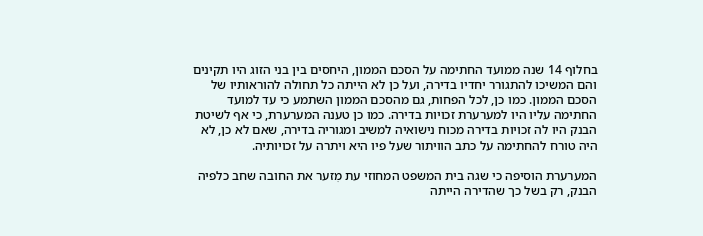בחלוף 14 שנה ממועד החתימה על הסכם הממון, היחסים בין בני הזוג היו תקינים והם המשיכו להתגורר יחדיו בדירה, ועל כן לא הייתה כל תחולה להוראותיו של הסכם הממון. כמו כן, לכל הפחות, גם מהסכם הממון השתמע כי עד למועד החתימה עליו היו למערערת זכויות בדירה. כמו כן טענה המערערת, כי אף לשיטת הבנק היו לה זכויות בדירה מכוח נישואיה למשיב ומגוריה בדירה, שאם לא כן, לא היה טורח להחתימה על כתב הוויתור שעל פיו היא ויתרה על זכויותיה.

המערערת הוסיפה כי שגה בית המשפט המחוזי עת מִזער את החובה שחב כלפיה הבנק, רק בשל כך שהדירה הייתה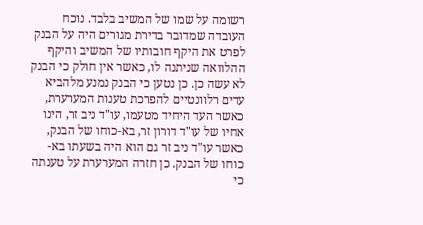רשומה על שמו של המשיב בלבד. נוכח העובדה שמדובר בדירת מגורים היה על הבנק לפרט את היקף חובותיו של המשיב והיקף ההלוואה שניתנה לו, כאשר אין חולק כי הבנק לא עשה כן. כן נטען כי הבנק נמנע מלהביא עדים רלוונטיים להפרכת טענות המערערת, כאשר העד היחיד מטעמו, עו"ד ניב זר, הינו אחיו של עו"ד דורון זר, בא-כוחו של הבנק, כאשר עו"ד ניב זר גם הוא היה בשעתו בא-כוחו של הבנק. כן חזרה המערערת על טענתה כי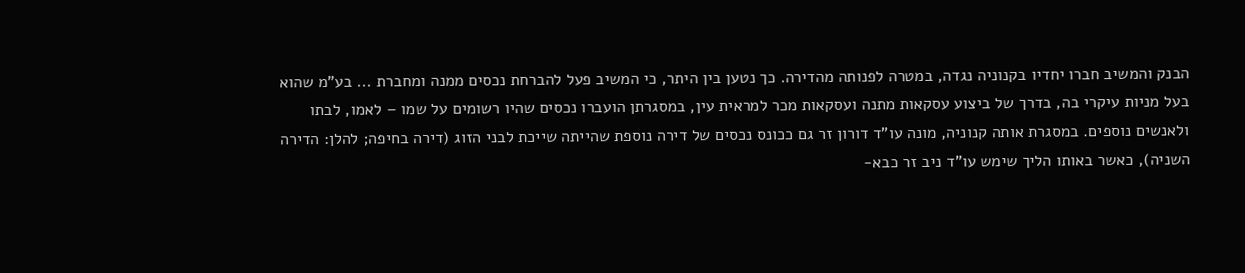הבנק והמשיב חברו יחדיו בקנוניה נגדה, במטרה לפנותה מהדירה. כך נטען בין היתר, כי המשיב פעל להברחת נכסים ממנה ומחברת ... בע"מ שהוא בעל מניות עיקרי בה, בדרך של ביצוע עסקאות מתנה ועסקאות מכר למראית עין, במסגרתן הועברו נכסים שהיו רשומים על שמו – לאמו, לבתו ולאנשים נוספים. במסגרת אותה קנוניה, מונה עו"ד דורון זר גם ככונס נכסים של דירה נוספת שהייתה שייכת לבני הזוג (דירה בחיפה; להלן: הדירה השניה), כאשר באותו הליך שימש עו"ד ניב זר כבא-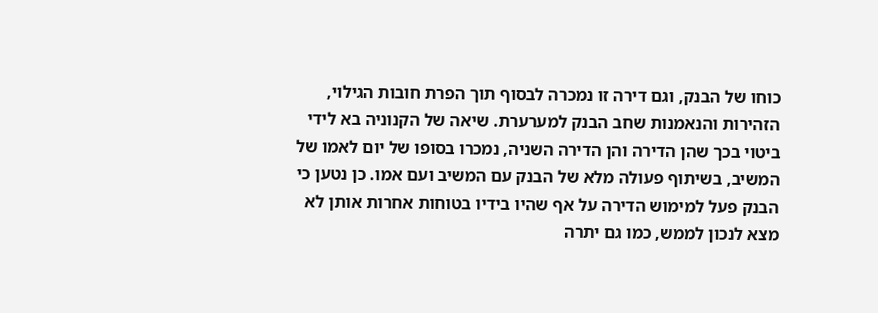כוחו של הבנק, וגם דירה זו נמכרה לבסוף תוך הפרת חובות הגילוי, הזהירות והנאמנות שחב הבנק למערערת. שיאה של הקנוניה בא לידי ביטוי בכך שהן הדירה והן הדירה השניה, נמכרו בסופו של יום לאמו של המשיב, בשיתוף פעולה מלא של הבנק עם המשיב ועם אמו. כן נטען כי הבנק פעל למימוש הדירה על אף שהיו בידיו בטוחות אחרות אותן לא מצא לנכון לממש, כמו גם יתרה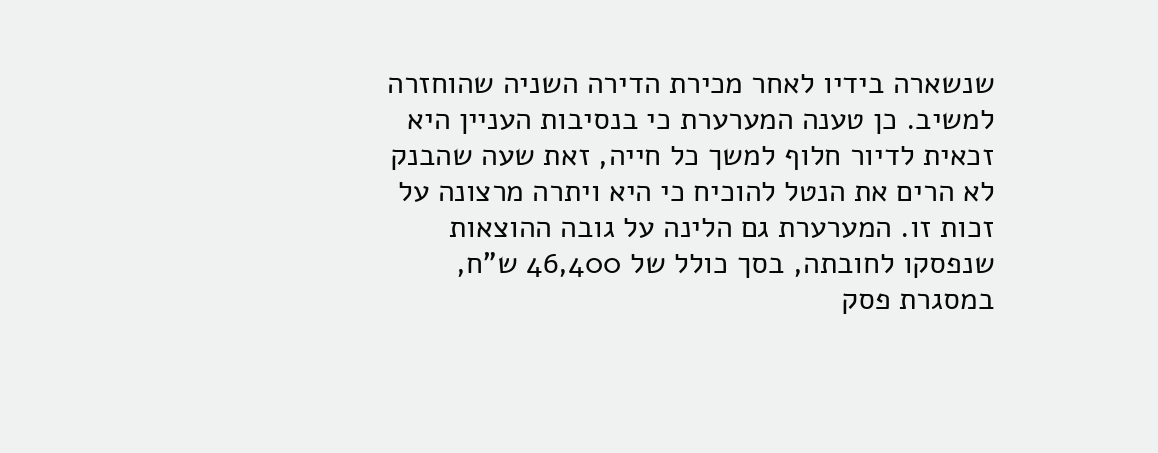שנשארה בידיו לאחר מכירת הדירה השניה שהוחזרה למשיב. כן טענה המערערת כי בנסיבות העניין היא זכאית לדיור חלוף למשך כל חייה, זאת שעה שהבנק לא הרים את הנטל להוכיח כי היא ויתרה מרצונה על זכות זו. המערערת גם הלינה על גובה ההוצאות שנפסקו לחובתה, בסך כולל של 46,400 ש"ח, במסגרת פסק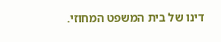דינו של בית המשפט המחוזי.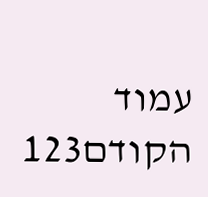עמוד הקודם123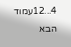4...12עמוד הבא